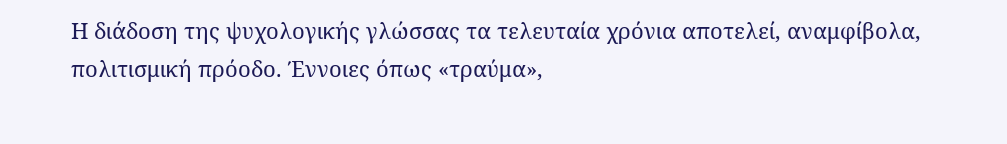Η διάδοση της ψυχολογικής γλώσσας τα τελευταία χρόνια αποτελεί, αναμφίβολα, πολιτισμική πρόοδο. Έννοιες όπως «τραύμα»,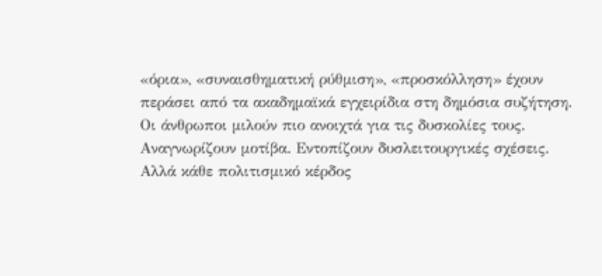«όρια», «συναισθηματική ρύθμιση», «προσκόλληση» έχουν περάσει από τα ακαδημαϊκά εγχειρίδια στη δημόσια συζήτηση. Οι άνθρωποι μιλούν πιο ανοιχτά για τις δυσκολίες τους. Αναγνωρίζουν μοτίβα. Εντοπίζουν δυσλειτουργικές σχέσεις.
Αλλά κάθε πολιτισμικό κέρδος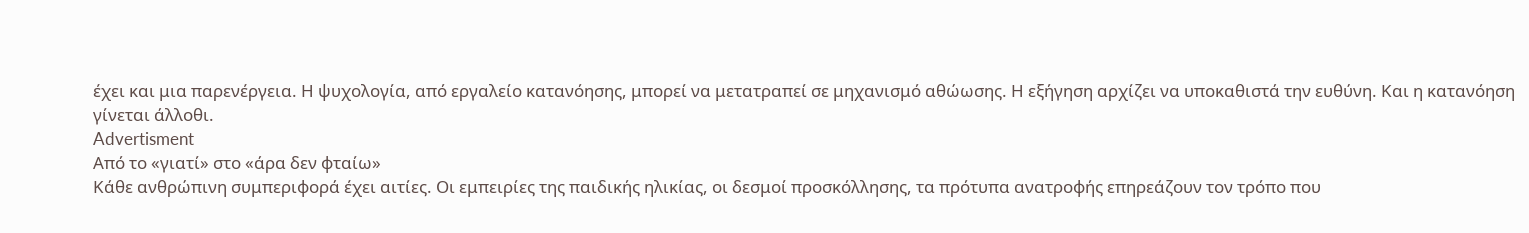έχει και μια παρενέργεια. Η ψυχολογία, από εργαλείο κατανόησης, μπορεί να μετατραπεί σε μηχανισμό αθώωσης. Η εξήγηση αρχίζει να υποκαθιστά την ευθύνη. Και η κατανόηση γίνεται άλλοθι.
Advertisment
Από το «γιατί» στο «άρα δεν φταίω»
Κάθε ανθρώπινη συμπεριφορά έχει αιτίες. Οι εμπειρίες της παιδικής ηλικίας, οι δεσμοί προσκόλλησης, τα πρότυπα ανατροφής επηρεάζουν τον τρόπο που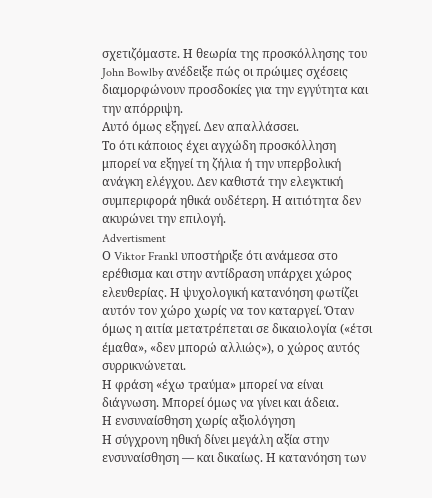σχετιζόμαστε. Η θεωρία της προσκόλλησης του John Bowlby ανέδειξε πώς οι πρώιμες σχέσεις διαμορφώνουν προσδοκίες για την εγγύτητα και την απόρριψη.
Αυτό όμως εξηγεί. Δεν απαλλάσσει.
Το ότι κάποιος έχει αγχώδη προσκόλληση μπορεί να εξηγεί τη ζήλια ή την υπερβολική ανάγκη ελέγχου. Δεν καθιστά την ελεγκτική συμπεριφορά ηθικά ουδέτερη. Η αιτιότητα δεν ακυρώνει την επιλογή.
Advertisment
Ο Viktor Frankl υποστήριξε ότι ανάμεσα στο ερέθισμα και στην αντίδραση υπάρχει χώρος ελευθερίας. Η ψυχολογική κατανόηση φωτίζει αυτόν τον χώρο χωρίς να τον καταργεί. Όταν όμως η αιτία μετατρέπεται σε δικαιολογία («έτσι έμαθα», «δεν μπορώ αλλιώς»), ο χώρος αυτός συρρικνώνεται.
Η φράση «έχω τραύμα» μπορεί να είναι διάγνωση. Μπορεί όμως να γίνει και άδεια.
Η ενσυναίσθηση χωρίς αξιολόγηση
Η σύγχρονη ηθική δίνει μεγάλη αξία στην ενσυναίσθηση — και δικαίως. Η κατανόηση των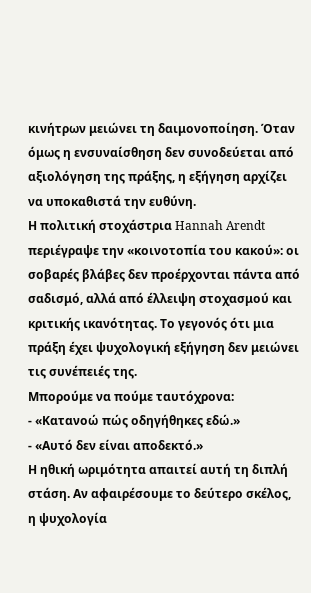κινήτρων μειώνει τη δαιμονοποίηση. Όταν όμως η ενσυναίσθηση δεν συνοδεύεται από αξιολόγηση της πράξης, η εξήγηση αρχίζει να υποκαθιστά την ευθύνη.
Η πολιτική στοχάστρια Hannah Arendt περιέγραψε την «κοινοτοπία του κακού»: οι σοβαρές βλάβες δεν προέρχονται πάντα από σαδισμό, αλλά από έλλειψη στοχασμού και κριτικής ικανότητας. Το γεγονός ότι μια πράξη έχει ψυχολογική εξήγηση δεν μειώνει τις συνέπειές της.
Μπορούμε να πούμε ταυτόχρονα:
- «Κατανοώ πώς οδηγήθηκες εδώ.»
- «Αυτό δεν είναι αποδεκτό.»
Η ηθική ωριμότητα απαιτεί αυτή τη διπλή στάση. Αν αφαιρέσουμε το δεύτερο σκέλος, η ψυχολογία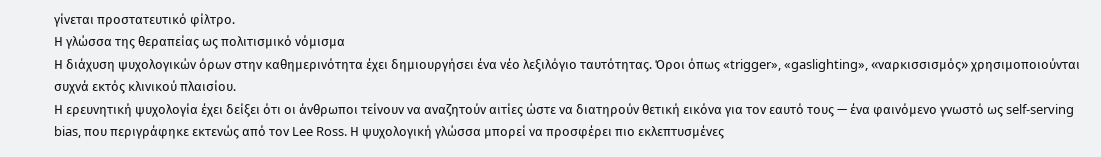γίνεται προστατευτικό φίλτρο.
Η γλώσσα της θεραπείας ως πολιτισμικό νόμισμα
Η διάχυση ψυχολογικών όρων στην καθημερινότητα έχει δημιουργήσει ένα νέο λεξιλόγιο ταυτότητας. Όροι όπως «trigger», «gaslighting», «ναρκισσισμός» χρησιμοποιούνται συχνά εκτός κλινικού πλαισίου.
Η ερευνητική ψυχολογία έχει δείξει ότι οι άνθρωποι τείνουν να αναζητούν αιτίες ώστε να διατηρούν θετική εικόνα για τον εαυτό τους — ένα φαινόμενο γνωστό ως self-serving bias, που περιγράφηκε εκτενώς από τον Lee Ross. Η ψυχολογική γλώσσα μπορεί να προσφέρει πιο εκλεπτυσμένες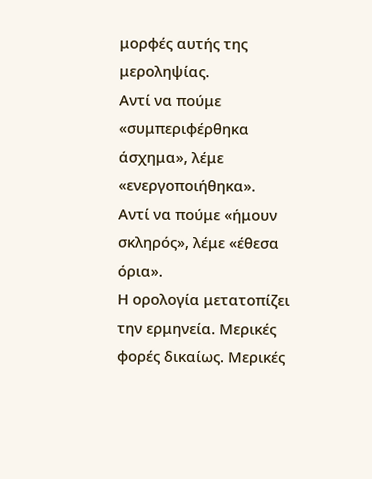μορφές αυτής της μεροληψίας.
Αντί να πούμε «συμπεριφέρθηκα άσχημα», λέμε «ενεργοποιήθηκα».
Αντί να πούμε «ήμουν σκληρός», λέμε «έθεσα όρια».
Η ορολογία μετατοπίζει την ερμηνεία. Μερικές φορές δικαίως. Μερικές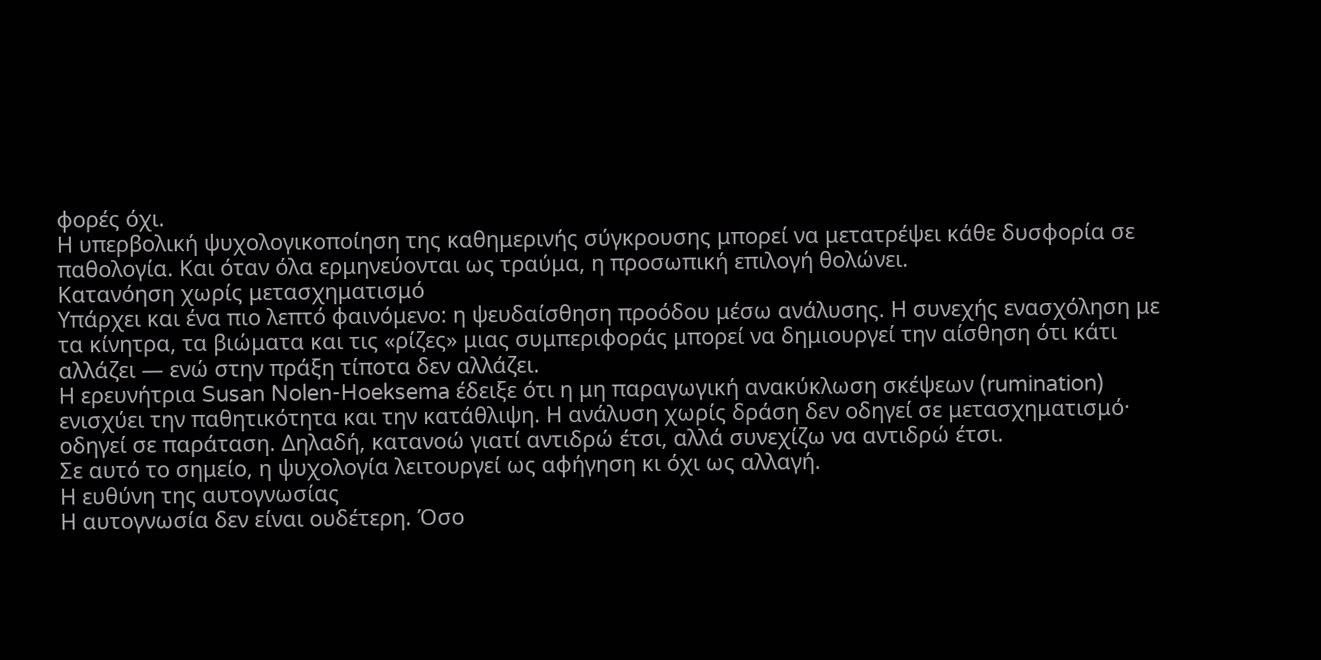φορές όχι.
Η υπερβολική ψυχολογικοποίηση της καθημερινής σύγκρουσης μπορεί να μετατρέψει κάθε δυσφορία σε παθολογία. Και όταν όλα ερμηνεύονται ως τραύμα, η προσωπική επιλογή θολώνει.
Κατανόηση χωρίς μετασχηματισμό
Υπάρχει και ένα πιο λεπτό φαινόμενο: η ψευδαίσθηση προόδου μέσω ανάλυσης. Η συνεχής ενασχόληση με τα κίνητρα, τα βιώματα και τις «ρίζες» μιας συμπεριφοράς μπορεί να δημιουργεί την αίσθηση ότι κάτι αλλάζει — ενώ στην πράξη τίποτα δεν αλλάζει.
Η ερευνήτρια Susan Nolen-Hoeksema έδειξε ότι η μη παραγωγική ανακύκλωση σκέψεων (rumination) ενισχύει την παθητικότητα και την κατάθλιψη. Η ανάλυση χωρίς δράση δεν οδηγεί σε μετασχηματισμό· οδηγεί σε παράταση. Δηλαδή, κατανοώ γιατί αντιδρώ έτσι, αλλά συνεχίζω να αντιδρώ έτσι.
Σε αυτό το σημείο, η ψυχολογία λειτουργεί ως αφήγηση κι όχι ως αλλαγή.
Η ευθύνη της αυτογνωσίας
Η αυτογνωσία δεν είναι ουδέτερη. Όσο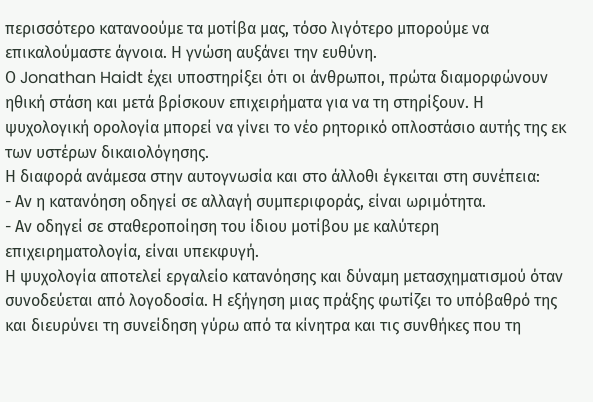περισσότερο κατανοούμε τα μοτίβα μας, τόσο λιγότερο μπορούμε να επικαλούμαστε άγνοια. Η γνώση αυξάνει την ευθύνη.
Ο Jonathan Haidt έχει υποστηρίξει ότι οι άνθρωποι, πρώτα διαμορφώνουν ηθική στάση και μετά βρίσκουν επιχειρήματα για να τη στηρίξουν. Η ψυχολογική ορολογία μπορεί να γίνει το νέο ρητορικό οπλοστάσιο αυτής της εκ των υστέρων δικαιολόγησης.
Η διαφορά ανάμεσα στην αυτογνωσία και στο άλλοθι έγκειται στη συνέπεια:
- Αν η κατανόηση οδηγεί σε αλλαγή συμπεριφοράς, είναι ωριμότητα.
- Αν οδηγεί σε σταθεροποίηση του ίδιου μοτίβου με καλύτερη επιχειρηματολογία, είναι υπεκφυγή.
Η ψυχολογία αποτελεί εργαλείο κατανόησης και δύναμη μετασχηματισμού όταν συνοδεύεται από λογοδοσία. Η εξήγηση μιας πράξης φωτίζει το υπόβαθρό της και διευρύνει τη συνείδηση γύρω από τα κίνητρα και τις συνθήκες που τη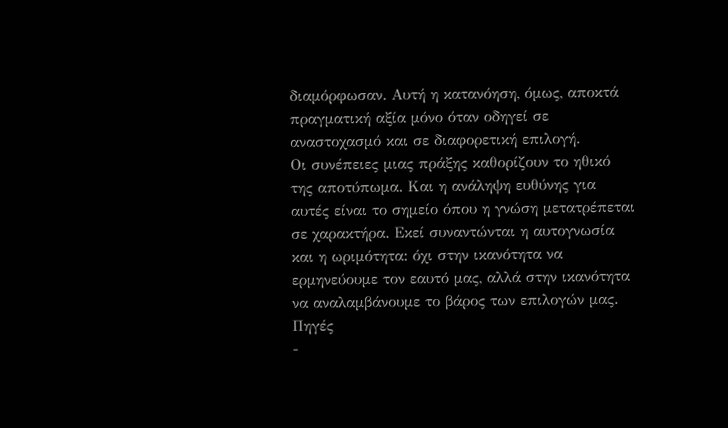διαμόρφωσαν. Αυτή η κατανόηση, όμως, αποκτά πραγματική αξία μόνο όταν οδηγεί σε αναστοχασμό και σε διαφορετική επιλογή.
Οι συνέπειες μιας πράξης καθορίζουν το ηθικό της αποτύπωμα. Και η ανάληψη ευθύνης για αυτές είναι το σημείο όπου η γνώση μετατρέπεται σε χαρακτήρα. Εκεί συναντώνται η αυτογνωσία και η ωριμότητα: όχι στην ικανότητα να ερμηνεύουμε τον εαυτό μας, αλλά στην ικανότητα να αναλαμβάνουμε το βάρος των επιλογών μας.
Πηγές
-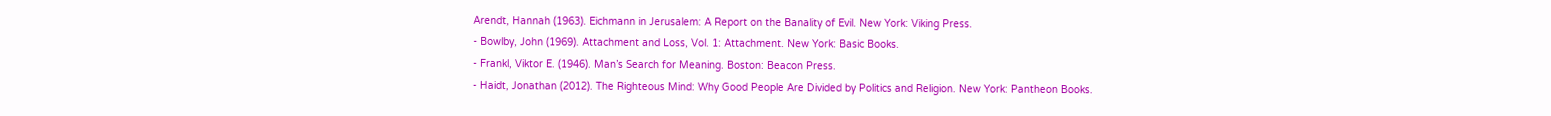Arendt, Hannah (1963). Eichmann in Jerusalem: A Report on the Banality of Evil. New York: Viking Press.
- Bowlby, John (1969). Attachment and Loss, Vol. 1: Attachment. New York: Basic Books.
- Frankl, Viktor E. (1946). Man’s Search for Meaning. Boston: Beacon Press.
- Haidt, Jonathan (2012). The Righteous Mind: Why Good People Are Divided by Politics and Religion. New York: Pantheon Books.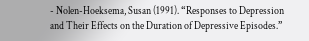- Nolen-Hoeksema, Susan (1991). “Responses to Depression and Their Effects on the Duration of Depressive Episodes.”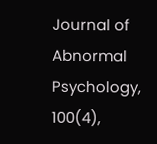Journal of Abnormal Psychology, 100(4),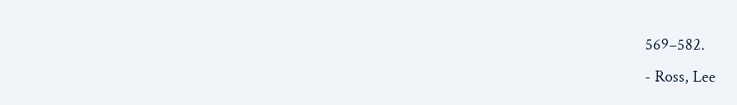569–582.
- Ross, Lee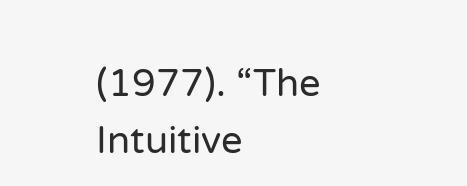(1977). “The Intuitive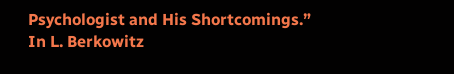Psychologist and His Shortcomings.” In L. Berkowitz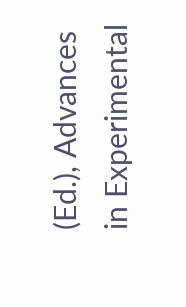(Ed.), Advances in Experimental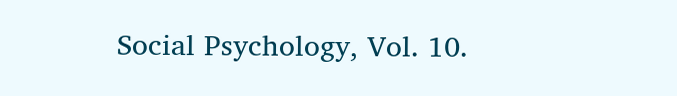Social Psychology, Vol. 10.